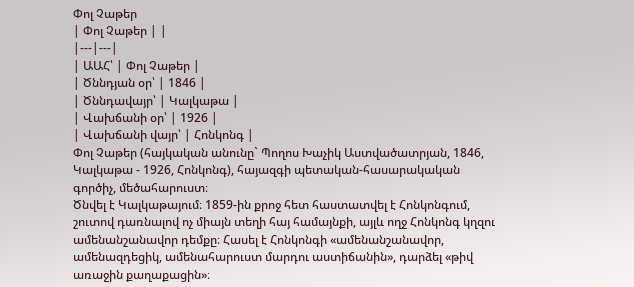Փոլ Չաթեր
| Փոլ Չաթեր | |
|---|---|
| ԱԱՀ՝ | Փոլ Չաթեր |
| Ծննդյան օր՝ | 1846 |
| Ծննդավայր՝ | Կալկաթա |
| Վախճանի օր՝ | 1926 |
| Վախճանի վայր՝ | Հոնկոնգ |
Փոլ Չաթեր (հայկական անունը` Պողոս Խաչիկ Աստվածատրյան, 1846, Կալկաթա - 1926, Հոնկոնգ), հայազգի պետական-հասարակական գործիչ, մեծահարուստ։
Ծնվել է Կալկաթայում։ 1859-ին քրոջ հետ հաստատվել է Հոնկոնգում, շուտով դառնալով ոչ միայն տեղի հայ համայնքի, այլև ողջ Հոնկոնգ կղզու ամենանշանավոր դեմքը։ Հասել է Հոնկոնգի «ամենանշանավոր, ամենազդեցիկ, ամենահարուստ մարդու աստիճանին», դարձել «թիվ առաջին քաղաքացին»։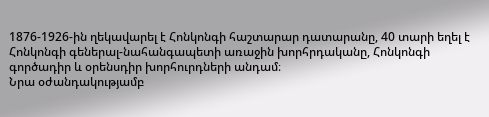1876-1926-ին ղեկավարել է Հոնկոնգի հաշտարար դատարանը, 40 տարի եղել է Հոնկոնգի գեներալ-նահանգապետի առաջին խորհրդականը, Հոնկոնգի գործադիր և օրենսդիր խորհուրդների անդամ։
Նրա օժանդակությամբ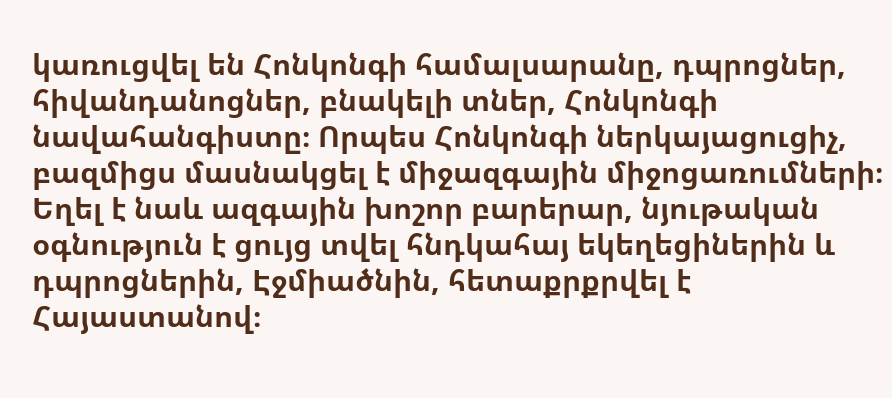կառուցվել են Հոնկոնգի համալսարանը, դպրոցներ, հիվանդանոցներ, բնակելի տներ, Հոնկոնգի նավահանգիստը։ Որպես Հոնկոնգի ներկայացուցիչ, բազմիցս մասնակցել է միջազգային միջոցառումների։ Եղել է նաև ազգային խոշոր բարերար, նյութական օգնություն է ցույց տվել հնդկահայ եկեղեցիներին և դպրոցներին, Էջմիածնին, հետաքրքրվել է Հայաստանով։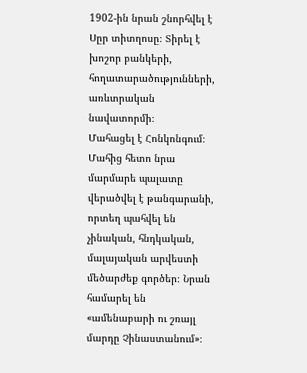1902-ին նրան շնորհվել է Սըր տիտղոսը։ Տիրել է խոշոր բանկերի, հողատարածությունների, առևտրական նավատորմի։
Մահացել է Հոնկոնգում։ Մահից հետո նրա մարմարե պալատը վերածվել է թանգարանի, որտեղ պահվել են չինական, հնդկական, մալայական արվեստի մեծարժեք գործեր։ Նրան համարել են «ամենաբարի ու շռայլ մարդը Չինաստանում»։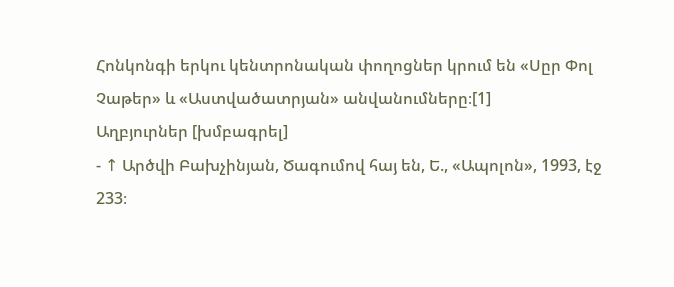Հոնկոնգի երկու կենտրոնական փողոցներ կրում են «Սըր Փոլ Չաթեր» և «Աստվածատրյան» անվանումները։[1]
Աղբյուրներ [խմբագրել]
- ↑ Արծվի Բախչինյան, Ծագումով հայ են, Ե., «Ապոլոն», 1993, էջ 233։